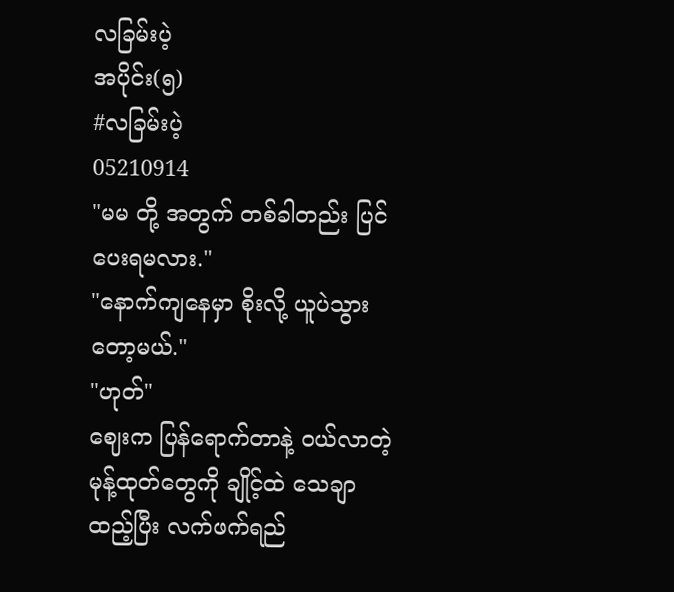လခြမ်းပဲ့
အပိုင်း(၅)
#လခြမ်းပဲ့
05210914
"မမ တို့ အတွက် တစ်ခါတည်း ပြင်ပေးရမလား."
"နောက်ကျနေမှာ စိုးလို့ ယူပဲသွားတော့မယ်."
"ဟုတ်"
ဈေးက ပြန်ရောက်တာနဲ့ ဝယ်လာတဲ့ မုန့်ထုတ်တွေကို ချိုင့်ထဲ သေချာ ထည့်ပြီး လက်ဖက်ရည်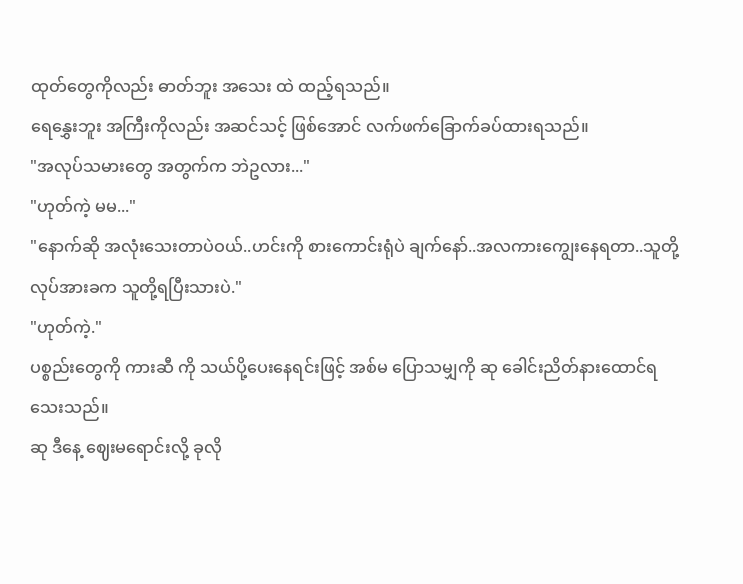ထုတ်တွေကိုလည်း ဓာတ်ဘူး အသေး ထဲ ထည့်ရသည်။
ရေနွှေးဘူး အကြီးကိုလည်း အဆင်သင့် ဖြစ်အောင် လက်ဖက်ခြောက်ခပ်ထားရသည်။
"အလုပ်သမားတွေ အတွက်က ဘဲဥလား..."
"ဟုတ်ကဲ့ မမ..."
"နောက်ဆို အလုံးသေးတာပဲဝယ်..ဟင်းကို စားကောင်းရုံပဲ ချက်နော်..အလကားကျွေးနေရတာ..သူတို့ လုပ်အားခက သူတို့ရပြီးသားပဲ."
"ဟုတ်ကဲ့."
ပစ္စည်းတွေကို ကားဆီ ကို သယ်ပို့ပေးနေရင်းဖြင့် အစ်မ ပြောသမျှကို ဆု ခေါင်းညိတ်နားထောင်ရသေးသည်။
ဆု ဒီနေ့ ဈေးမရောင်းလို့ ခုလို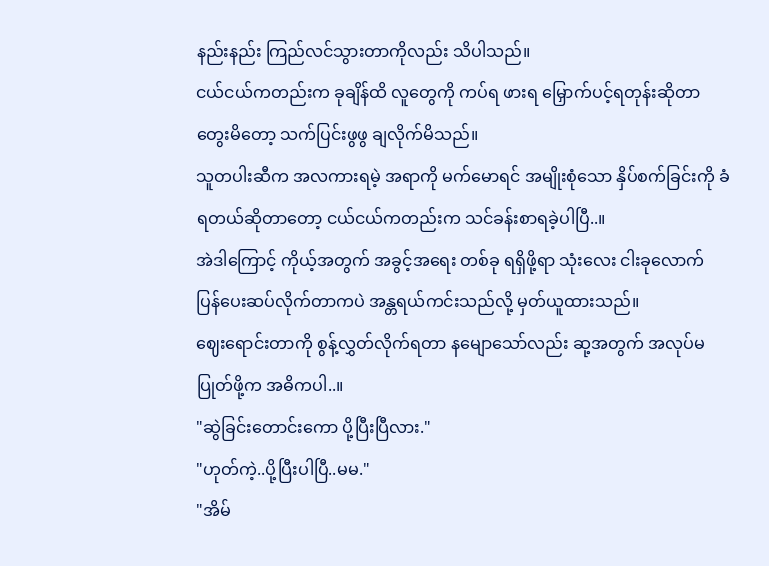နည်းနည်း ကြည်လင်သွားတာကိုလည်း သိပါသည်။
ငယ်ငယ်ကတည်းက ခုချိန်ထိ လူတွေကို ကပ်ရ ဖားရ မြှောက်ပင့်ရတုန်းဆိုတာ တွေးမိတော့ သက်ပြင်းဖွဖွ ချလိုက်မိသည်။
သူတပါးဆီက အလကားရမဲ့ အရာကို မက်မောရင် အမျိုးစုံသော နှိပ်စက်ခြင်းကို ခံရတယ်ဆိုတာတော့ ငယ်ငယ်ကတည်းက သင်ခန်းစာရခဲ့ပါပြီ..။
အဲဒါကြောင့် ကိုယ့်အတွက် အခွင့်အရေး တစ်ခု ရရှိဖို့ရာ သုံးလေး ငါးခုလောက် ပြန်ပေးဆပ်လိုက်တာကပဲ အန္တရယ်ကင်းသည်လို့ မှတ်ယူထားသည်။
ဈေးရောင်းတာကို စွန့်လွှတ်လိုက်ရတာ နမျောသော်လည်း ဆု့အတွက် အလုပ်မပြုတ်ဖို့က အဓိကပါ..။
"ဆွဲခြင်းတောင်းကော ပို့ပြီးပြီလား."
"ဟုတ်ကဲ့..ပို့ပြီးပါပြီ..မမ."
"အိမ်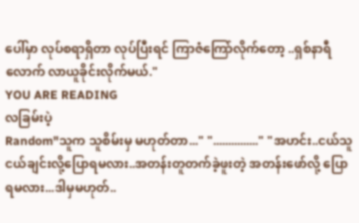ပေါ်မှာ လုပ်စရာရှိတာ လုပ်ပြီးရင် ကြာဇံကြော်လိုက်တော့ ..ရှစ်နာရီ လောက် လာယူခိုင်းလိုက်မယ်."
YOU ARE READING
လခြမ်းပဲ့
Random"သူက သူစိမ်းမှ မဟုတ်တာ..." "..............." "အဟင်း..ငယ်သူငယ်ချင်းလို့ပြောရမလား..အတန်းတူတက်ခဲ့ဖူးတဲ့ အတန်းဖော်လို့ ပြောရမလား...ဒါမှမဟုတ်..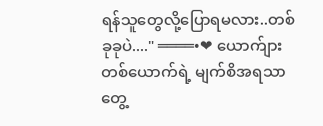ရန်သူတွေလို့ပြောရမလား..တစ်ခုခုပဲ...." ════•❤ ယောက်ျား တစ်ယောက်ရဲ့ မျက်စိအရသာ တွေ့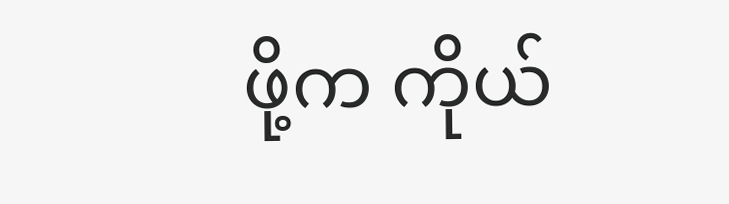ဖို့က ကိုယ်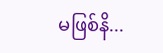မဖြစ်နိ...